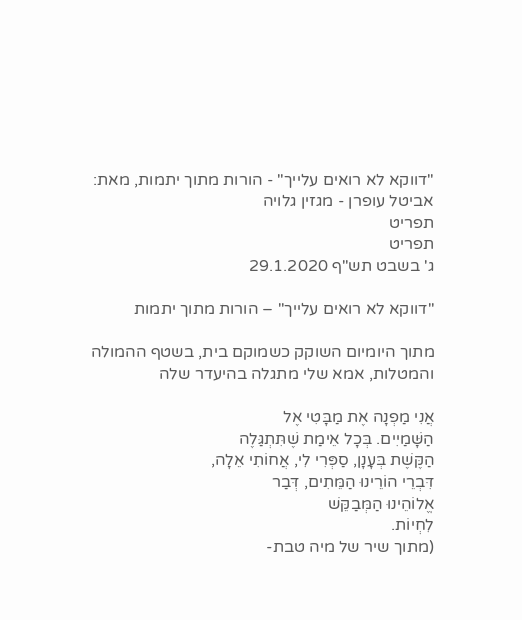"דווקא לא רואים עלייך" - הורות מתוך יתמות, מאת: אביטל עופרן - מגזין גלויה
תפריט
תפריט
ג' בשבט תש"ף 29.1.2020

"דווקא לא רואים עלייך" – הורות מתוך יתמות

מתוך היומיום השוקק כשמוקם בית, בשטף ההמולה והמטלות, אמא שלי מתגלה בהיעדר שלה

אֲנִי מַפְנָה אֶת מַבָּטִי אֶל
הַשָּׁמַיִים. בְּכָל אֵימַת שֶׁתִּתְגַּלֶה
הַקֶּשֶׁת בְּעָנָן, סַפְּרִי לִי, אֲחוֹתִי אֵלָה,
דִּבְרֵי הוֹרֵינוּ הַמֵּתִים, דְּבַר
אֱלוֹהֵינוּ הַמְּבַקֵּשׁ
לִחְיוֹת.
(מתוך שיר של מיה טבת-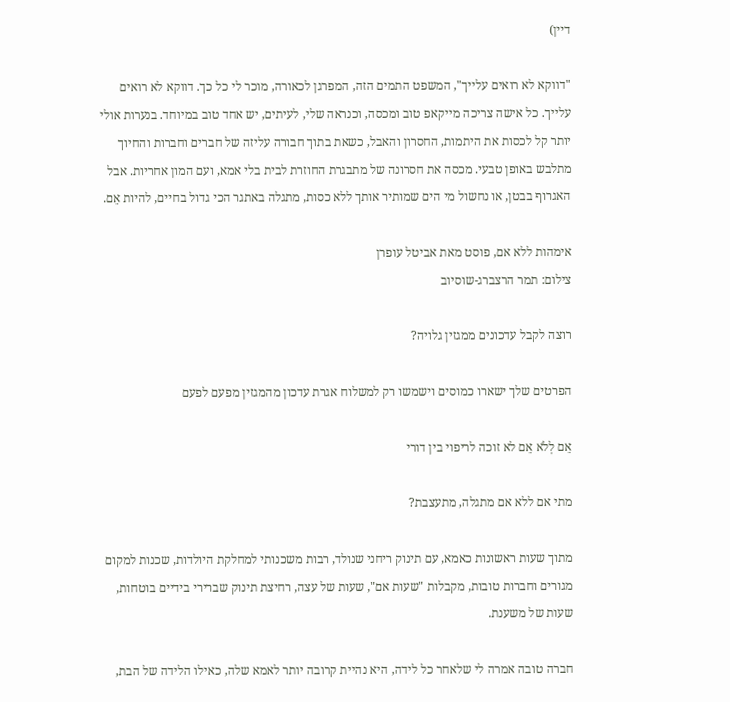דיין)

"דווקא לא רואים עלייך", המשפט התמים הזה, המפרגן לכאורה, מוכר לי כל כך. דווקא לא רואים עלייך. כל אישה צריכה מייקאפ טוב ומכסה, וכנראה שלי, לעיתים, יש אחד טוב במיוחד. בנערות אולי יותר קל לכסות את היתמות, החסרון והאבל, כשאת בתוך חבורה עליזה של חברים וחברות והחיוך מתלבש באופן טבעי. מכסה את חסרונה של מתבגרת החוזרת לבית בלי אמא, ועם המון אחריות. אבל האגרוף בבטן, או נחשול מי הים שמותיר אותך ללא כסות, מתגלה באתגר הכי גדול בחיים, להיות אֵם.

אימהות ללא אם, פוסט מאת אביטל עופרן
צילום: תמר הרצברג-שוסיוב

רוצה לקבל עדכונים ממגזין גלויה?

הפרטים שלך ישארו כמוסים וישמשו רק למשלוח אגרת עדכון מהמגזין מפעם לפעם

אֵם לְלֹא אֵם לא זוכה לריפוי בין דורי

מתי אם ללא אם מתגלה, מתעצבת?

מתוך שעות ראשונות כאמא, עם תינוק ריחני שנולד, רבות משכנותי למחלקת היולדות, שכנות למקום מגורים וחברות טובות, מקבלות "שעות אם", שעות של עצה, רחיצת תינוק שברירי בידיים בוטחות, שעות של משענת.

חברה טובה אמרה לי שלאחר כל לידה, היא נהיית קרובה יותר לאמא שלה, כאילו הלידה של הבת,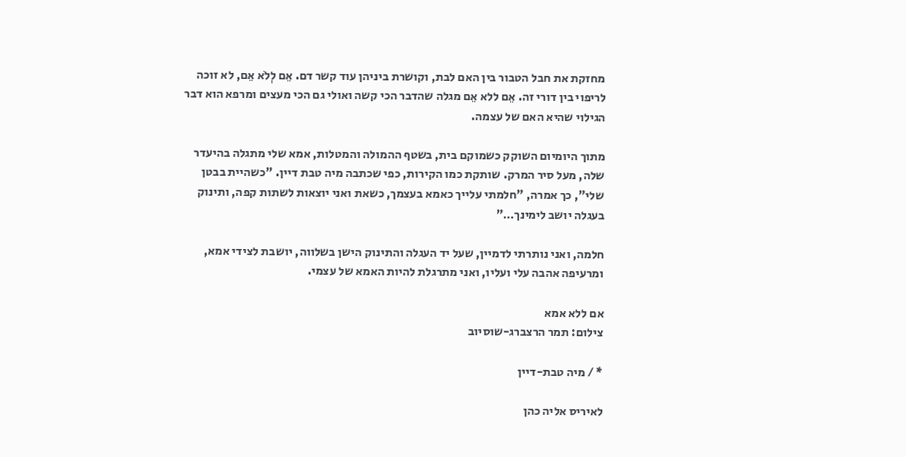מחזקת את חבל הטבור בין האם לבת, וקושרת ביניהן עוד קשר דם. אֵם לְלֹא אֵם, לא זוכה לריפוי בין דורי זה. אֵם ללא אֵם מגלה שהדבר הכי קשה ואולי גם הכי מעצים ומרפא הוא דבר הגילוי שהיא האם של עצמה.

מתוך היומיום השוקק כשמוקם בית, בשטף ההמולה והמטלות, אמא שלי מתגלה בהיעדר שלה, מעל סיר המרק. שותקת כמו הקירות, כפי שכתבה מיה טבת דיין. "כשהיית בבטן שלי", כך אמרה, "חלמתי עלייך כאמא בעצמך, כשאת ואני יוצאות לשתות קפה, ותינוק בעגלה יושב לימינך…"

חלמה, ואני נותרתי לדמיין, שעל יד העגלה והתינוק הישן בשלווה, יושבת לצידי אמא, ומרעיפה אהבה עלי ועליו, ואני מתרגלת להיות האמא של עצמי.

אם ללא אמא
צילום: תמר הרצברג-שוסיוב

* / מיה טבת-דיין

לאיריס אליה כהן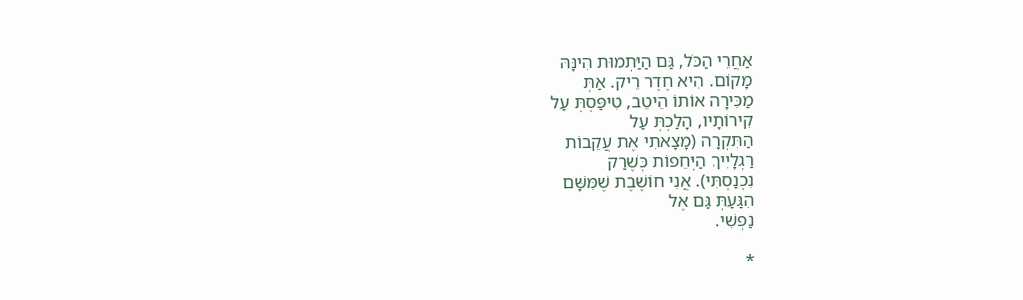אַחֲרֵי הַכֹּל, גַּם הַיַּתְמוּת הִינָּהּ
מָקוֹם. הִיא חֶדֶר רֵיק. אַתְּ
מַכִּירָה אוֹתוֹ הֵיטֵב, טִיפַּסְתְּ עַל
קִירוֹתָיו, הָלַכְתְּ עַל
הַתִּקְרָה (מָצָאתִי אֶת עֲקֵבוֹת
רַגְלָיִיךְ הַיְּחֵפוֹת כְּשֶׁרַק
נִכְנַסְתִּי). אֲנִי חוֹשֶׁבֶת שֶׁמִּשָּׁם
הִגַּעַתְּ גַּם אֶל
נַפְשִׁי.

*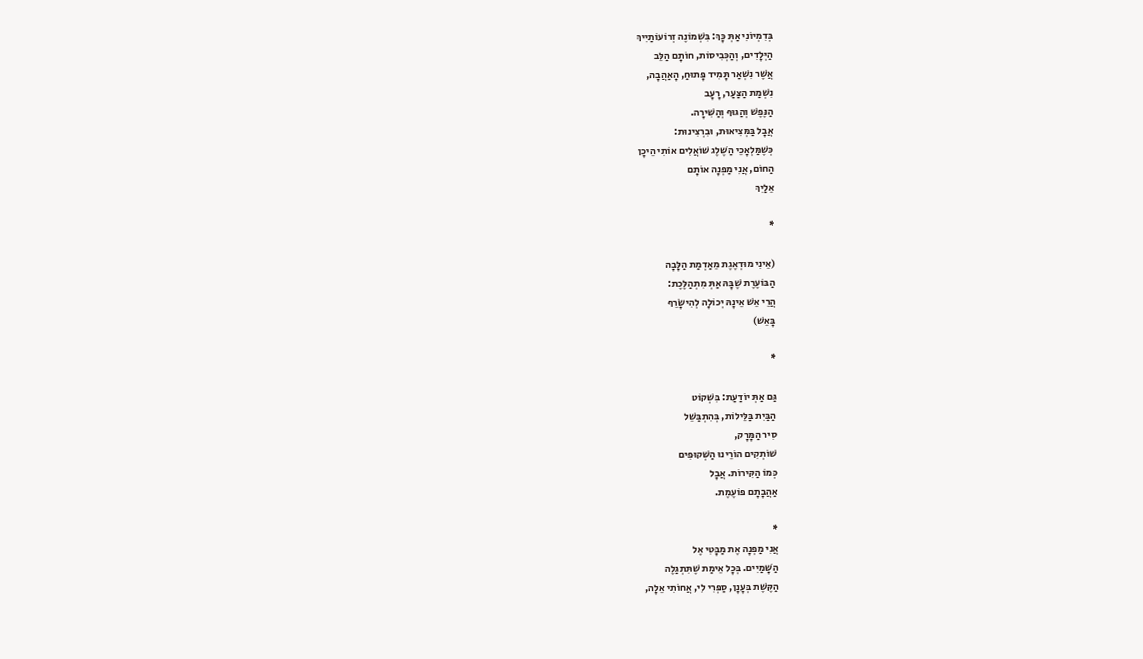בְּדִמְיוֹנִי אַתְּ כָּךְ: בִּשְׁמוֹנֶה זְרוֹעוֹתַיִיךְ
הַיְּלָדִים, וְהַכְּבִיסוֹת, חוֹתָם הַלֵּב
אֲשֶׁר נִשְׁאַר תָּמִיד פָּתוּחַ, הָאַהֲבָה,
נִשְׁמַת הַצַּעַר, רָעָב
הַנֶּפֶשׁ וְהַגּוּף וְהַשִּׁירָה.
אֲבָל בַּמְּצִיאוּת, וּבִרְצִינוּת:
כְּשֶׁמַּלְאָכֵי הַשֶּׁלֶג שׁוֹאֲלִים אוֹתִי הֵיכָן
הַחוֹם, אֲנִי מַפְנָה אוֹתָם
אֵלַיִךְ

*

(אֵינִי מוּדְאֶגֶת מֵאַדְמַת הַלָּבָה
הַבּוֹעֶרֶת שֶׁבָּהּ אַתְּ מִתְהַלֶּכֶת:
הֲרֵי אֵשׁ אֵינָהּ יְכוֹלָה לְהִישָּׂרֵף
בָּאֵשׁ)

*

גַּם אַתְּ יוֹדַעַת: בִּשְׁקוֹט
הַבַּיִת בַּלֵּילוֹת, בְּהִתְבַּשֵׁל
סִיר הַמָּרָק,
שׁוֹתְקִים הוֹרֵינוּ הַשְּׁקוּפִים
כְּמוֹ הַקִּירוֹת. אֲבָל
אַהֲבָתָם פּוֹעֶמֶת.

*
אֲנִי מַפְנָה אֶת מַבָּטִי אֶל
הַשָּׁמַיִים. בְּכָל אֵימַת שֶׁתִּתְגַּלֶה
הַקֶּשֶׁת בְּעָנָן, סַפְּרִי לִי, אֲחוֹתִי אֵלָה,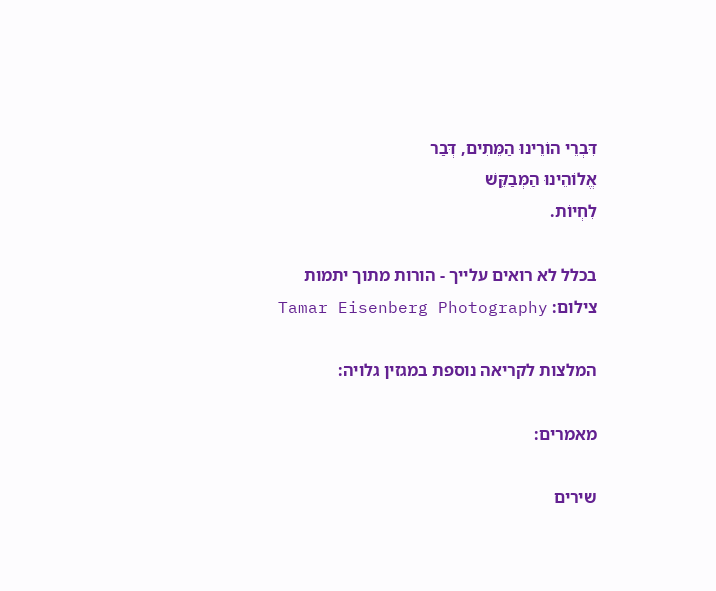דִּבְרֵי הוֹרֵינוּ הַמֵּתִים, דְּבַר
אֱלוֹהֵינוּ הַמְּבַקֵּשׁ
לִחְיוֹת.

בכלל לא רואים עלייך - הורות מתוך יתמות
צילום: Tamar Eisenberg Photography

המלצות לקריאה נוספת במגזין גלויה:

מאמרים:

שירים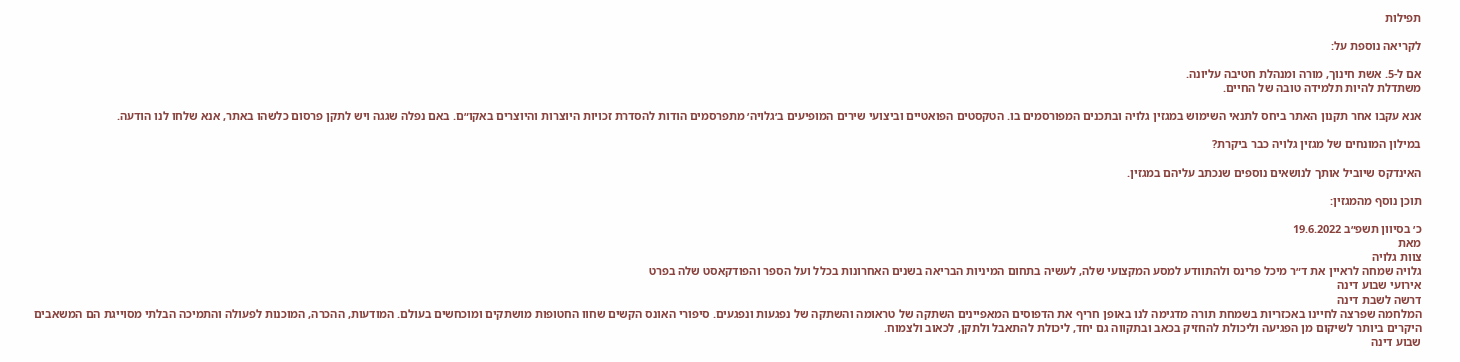תפילות

לקריאה נוספת על:

אם ל-5. אשת חינוך, מורה ומנהלת חטיבה עליונה.
משתדלת להיות תלמידה טובה של החיים.

אנא עקבו אחר תקנון האתר ביחס לתנאי השימוש במגזין גלויה ובתכנים המפורסמים בו. הטקסטים הפואטיים וביצועי שירים המופיעים ב׳גלויה׳ מתפרסמים הודות להסדרת זכויות היוצרות והיוצרים באקו״ם. באם נפלה שגגה ויש לתקן פרסום כלשהו באתר, אנא שלחו לנו הודעה.

במילון המונחים של מגזין גלויה כבר ביקרת?

האינדקס שיוביל אותך לנושאים נוספים שנכתב עליהם במגזין.

תוכן נוסף מהמגזין:

כ׳ בסיוון תשפ״ב 19.6.2022
מאת
צוות גלויה
גלויה שמחה לראיין את ד״ר מיכל פרינס ולהתוודע למסע המקצועי שלה, לעשיה בתחום המיניות הבריאה בשנים האחרונות בכלל ועל הספר והפודקאסט שלה בפרט
אירועי שבוע דינה
דרשה לשבת דינה
המלחמה שפרצה לחיינו באכזריות בשמחת תורה מדגימה לנו באופן חריף את הדפוסים המאפיינים השתקה של טראומה והשתקה של נפגעות ונפגעים. סיפורי האונס הקשים שחוו החטופות מושתקים ומוכחשים בעולם. המודעות, ההכרה, המוכנות לפעולה והתמיכה הבלתי מסוייגת הם המשאבים היקרים ביותר לשיקום מן הפגיעה וליכולת להחזיק בכאב ובתקווה גם יחד, ליכולת להתאבל ולתקן, לכאוב ולצמוח.
שבוע דינה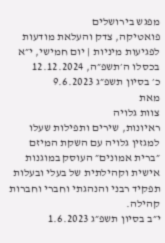מפגש בירושלים
פואטיקה, צדק והעלאת מודעות לפגיעות מיניות | יום חמישי, י״א בכסלו ה׳תשפ״ה, 12.12.2024
כ׳ בסיון תשפ״ג 9.6.2023
מאת
צוות גלויה
ראיונות, שירים ותפילות שעלו למגזין גלויה עם השקת המיזם ״ברית אמונים״ העוסק במוגנות אישית וקהילתית של בעלי ובעלות תפקיד רבני והנהגתי וחברי וחברות קהילה.
י״ב בסיון תשפ״ג 1.6.2023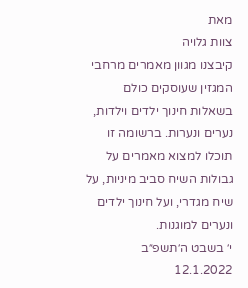מאת
צוות גלויה
קיבצנו מגוון מאמרים מרחבי המגזין שעוסקים כולם בשאלות חינוך ילדים וילדות, נערים ונערות. ברשומה זו תוכלו למצוא מאמרים על גבולות השיח סביב מיניות, על שיח מגדרי, ועל חינוך ילדים ונערים למוגנות.
י׳ בשבט ה׳תשפ״ב 12.1.2022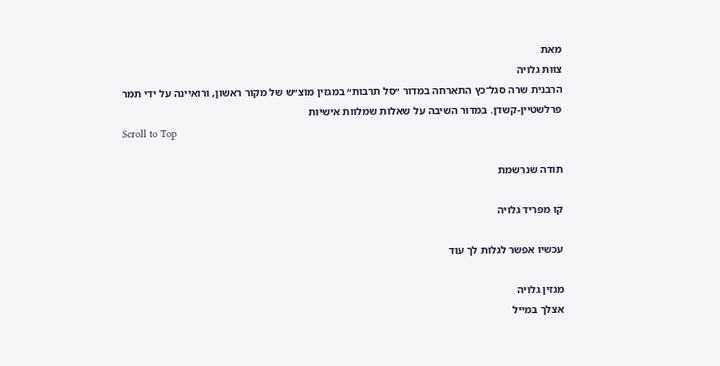מאת
צוות גלויה
הרבנית שרה סגל־כץ התארחה במדור ״סל תרבות״ במגזין מוצ״ש של מקור ראשון, ורואיינה על ידי תמר פרלשטיין-קשדן. במדור השיבה על שאלות שמלוות אישיות
Scroll to Top

תודה שנרשמת

קו מפריד גלויה

עכשיו אפשר לגלות לך עוד

מגזין גלויה
אצלך במייל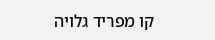קו מפריד גלויה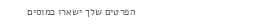הפרטים שלך ישארו כמוסים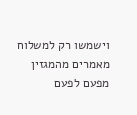וישמשו רק למשלוח מאמרים מהמגזין מפעם לפעם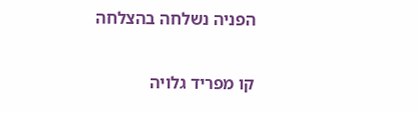הפניה נשלחה בהצלחה

קו מפריד גלויה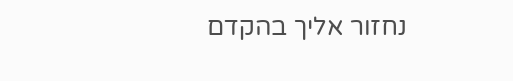נחזור אליך בהקדם